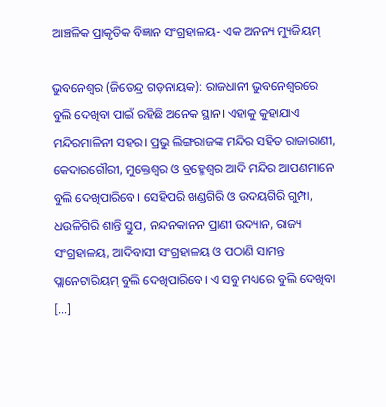ଆଞ୍ଚଳିକ ପ୍ରାକୃତିକ ବିଜ୍ଞାନ ସଂଗ୍ରହାଳୟ- ଏକ ଅନନ୍ୟ ମ୍ୟୁଜିୟମ୍

ଭୁବନେଶ୍ୱର (ଜିତେନ୍ଦ୍ର ଗଡ଼ନାୟକ): ରାଜଧାନୀ ଭୁବନେଶ୍ୱରରେ ବୁଲି ଦେଖିବା ପାଇଁ ରହିଛି ଅନେକ ସ୍ଥାନ। ଏହାକୁ କୁହାଯାଏ ମନ୍ଦିରମାଳିନୀ ସହର। ପ୍ରଭୁ ଲିଙ୍ଗରାଜଙ୍କ ମନ୍ଦିର ସହିତ ରାଜାରାଣୀ, କେଦାରଗୌରୀ, ମୁକ୍ତେଶ୍ୱର ଓ ବ୍ରହ୍ମେଶ୍ୱର ଆଦି ମନ୍ଦିର ଆପଣମାନେ ବୁଲି ଦେଖିପାରିବେ। ସେହିପରି ଖଣ୍ଡଗିରି ଓ ଉଦୟଗିରି ଗୁମ୍ପା, ଧଉଳିଗିରି ଶାନ୍ତି ସ୍ତୁପ, ନନ୍ଦନକାନନ ପ୍ରାଣୀ ଉଦ୍ୟାନ, ରାଜ୍ୟ ସଂଗ୍ରହାଳୟ, ଆଦିବାସୀ ସଂଗ୍ରହାଳୟ ଓ ପଠାଣି ସାମନ୍ତ ପ୍ଲାନେଟାରିୟମ୍ ବୁଲି ଦେଖିପାରିବେ। ଏ ସବୁ ମଧ୍ୟରେ ବୁଲି ଦେଖିବା […]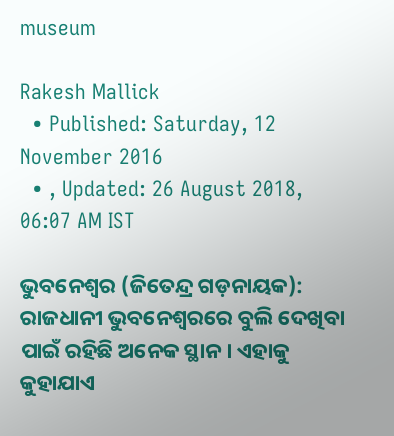museum

Rakesh Mallick
  • Published: Saturday, 12 November 2016
  • , Updated: 26 August 2018, 06:07 AM IST

ଭୁବନେଶ୍ୱର (ଜିତେନ୍ଦ୍ର ଗଡ଼ନାୟକ): ରାଜଧାନୀ ଭୁବନେଶ୍ୱରରେ ବୁଲି ଦେଖିବା ପାଇଁ ରହିଛି ଅନେକ ସ୍ଥାନ। ଏହାକୁ କୁହାଯାଏ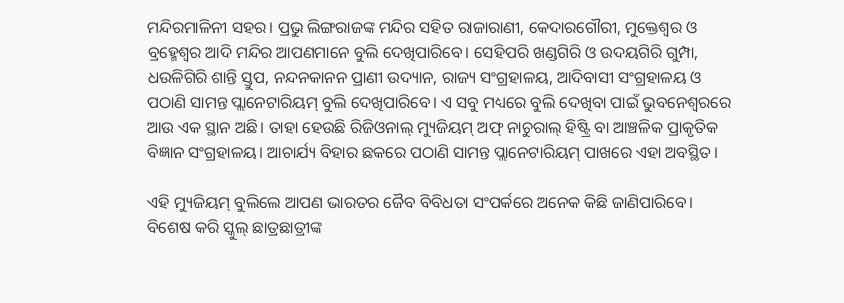ମନ୍ଦିରମାଳିନୀ ସହର। ପ୍ରଭୁ ଲିଙ୍ଗରାଜଙ୍କ ମନ୍ଦିର ସହିତ ରାଜାରାଣୀ, କେଦାରଗୌରୀ, ମୁକ୍ତେଶ୍ୱର ଓ ବ୍ରହ୍ମେଶ୍ୱର ଆଦି ମନ୍ଦିର ଆପଣମାନେ ବୁଲି ଦେଖିପାରିବେ। ସେହିପରି ଖଣ୍ଡଗିରି ଓ ଉଦୟଗିରି ଗୁମ୍ପା, ଧଉଳିଗିରି ଶାନ୍ତି ସ୍ତୁପ, ନନ୍ଦନକାନନ ପ୍ରାଣୀ ଉଦ୍ୟାନ, ରାଜ୍ୟ ସଂଗ୍ରହାଳୟ, ଆଦିବାସୀ ସଂଗ୍ରହାଳୟ ଓ ପଠାଣି ସାମନ୍ତ ପ୍ଲାନେଟାରିୟମ୍ ବୁଲି ଦେଖିପାରିବେ। ଏ ସବୁ ମଧ୍ୟରେ ବୁଲି ଦେଖିବା ପାଇଁ ଭୁବନେଶ୍ୱରରେ ଆଉ ଏକ ସ୍ଥାନ ଅଛି। ତାହା ହେଉଛି ରିଜିଓନାଲ୍ ମ୍ୟୁଜିୟମ୍ ଅଫ୍ ନାଚୁରାଲ୍ ହିଷ୍ଟ୍ରି ବା ଆଞ୍ଚଳିକ ପ୍ରାକୃତିକ ବିଜ୍ଞାନ ସଂଗ୍ରହାଳୟ। ଆଚାର୍ଯ୍ୟ ବିହାର ଛକରେ ପଠାଣି ସାମନ୍ତ ପ୍ଲାନେଟାରିୟମ୍ ପାଖରେ ଏହା ଅବସ୍ଥିତ।

ଏହି ମ୍ୟୁଜିୟମ୍ ବୁଲିଲେ ଆପଣ ଭାରତର ଜୈବ ବିବିଧତା ସଂପର୍କରେ ଅନେକ କିଛି ଜାଣିପାରିବେ। ବିଶେଷ କରି ସ୍କୁଲ୍‌ ଛାତ୍ରଛାତ୍ରୀଙ୍କ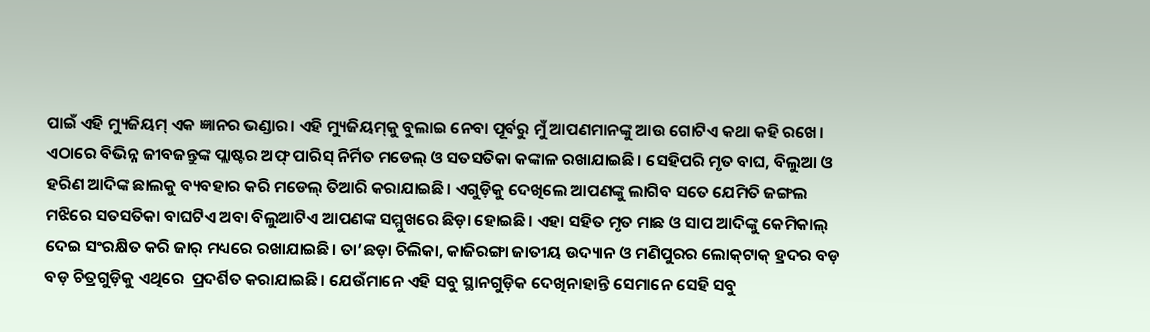ପାଇଁ ଏହି ମ୍ୟୁଜିୟମ୍ ଏକ ଜ୍ଞାନର ଭଣ୍ଡାର। ଏହି ମ୍ୟୁଜିୟମ୍‌କୁ ବୁଲାଇ ନେବା ପୂର୍ବରୁ ମୁଁ ଆପଣମାନଙ୍କୁ ଆଉ ଗୋଟିଏ କଥା କହି ରଖେ। ଏଠାରେ ବିଭିନ୍ନ ଜୀବଜନ୍ତୁଙ୍କ ପ୍ଲାଷ୍ଟର ଅଫ୍ ପାରିସ୍ ନିର୍ମିତ ମଡେଲ୍ ଓ ସତସତିକା କଙ୍କାଳ ରଖାଯାଇଛି। ସେହିପରି ମୃତ ବାଘ, ବିଲୁଆ ଓ ହରିଣ ଆଦିଙ୍କ ଛାଲକୁ ବ୍ୟବହାର କରି ମଡେଲ୍ ତିଆରି କରାଯାଇଛି। ଏଗୁଡ଼ିକୁ ଦେଖିଲେ ଆପଣଙ୍କୁ ଲାଗିବ ସତେ ଯେମିତି ଜଙ୍ଗଲ ମଝିରେ ସତସତିକା ବାଘଟିଏ ଅବା ବିଲୁଆଟିଏ ଆପଣଙ୍କ ସମ୍ମୁଖରେ ଛିଡ଼ା ହୋଇଛି। ଏହା ସହିତ ମୃତ ମାଛ ଓ ସାପ ଆଦିଙ୍କୁ କେମିକାଲ୍‌ ଦେଇ ସଂରକ୍ଷିତ କରି ଜାର୍‌ ମଧ୍ୟରେ ରଖାଯାଇଛି। ତା’ଛଡ଼ା ଚିଲିକା, କାଜିରଙ୍ଗା ଜାତୀୟ ଉଦ୍ୟାନ ଓ ମଣିପୁରର ଲୋକ୍‌ଟାକ୍‌ ହ୍ରଦର ବଡ଼ ବଡ଼ ଚିତ୍ରଗୁଡ଼ିକୁ ଏଥିରେ  ପ୍ରଦର୍ଶିତ କରାଯାଇଛି। ଯେଉଁମାନେ ଏହି ସବୁ ସ୍ଥାନଗୁଡ଼ିକ ଦେଖିନାହାନ୍ତି ସେମାନେ ସେହି ସବୁ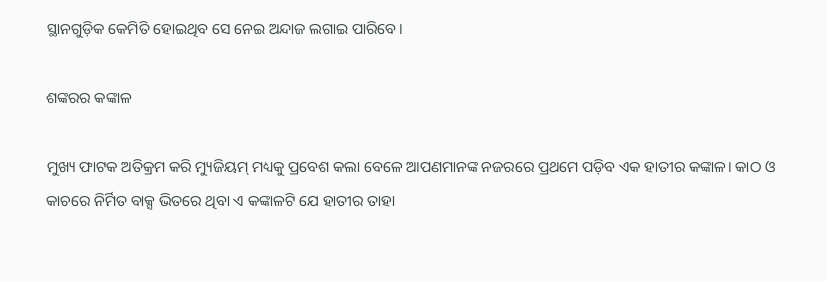ସ୍ଥାନଗୁଡ଼ିକ କେମିତି ହୋଇଥିବ ସେ ନେଇ ଅନ୍ଦାଜ ଲଗାଇ ପାରିବେ।

ଶଙ୍କରର କଙ୍କାଳ

ମୁଖ୍ୟ ଫାଟକ ଅତିକ୍ରମ କରି ମ୍ୟୁଜିୟମ୍‌ ମଧ୍ୟକୁ ପ୍ରବେଶ କଲା ବେଳେ ଆପଣମାନଙ୍କ ନଜରରେ ପ୍ରଥମେ ପଡ଼ିବ ଏକ ହାତୀର କଙ୍କାଳ। କାଠ ଓ କାଚରେ ନିର୍ମିତ ବାକ୍ସ ଭିତରେ ଥିବା ଏ କଙ୍କାଳଟି ଯେ ହାତୀର ତାହା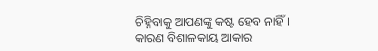ଚିହ୍ନିବାକୁ ଆପଣଙ୍କୁ କଷ୍ଟ ହେବ ନାହିଁ। କାରଣ ବିଶାଳକାୟ ଆକାର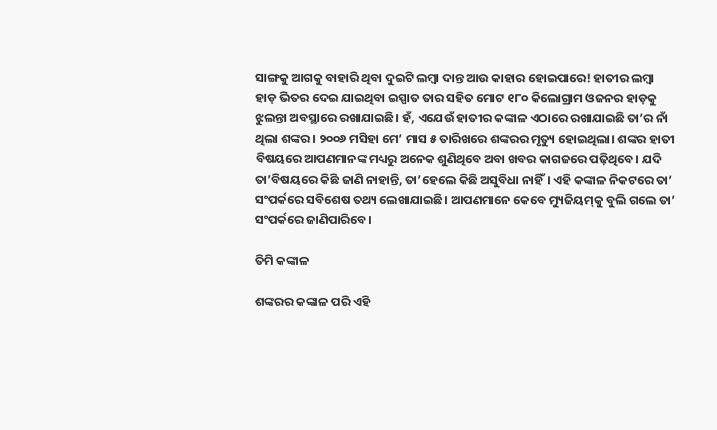ସାଙ୍ଗକୁ ଆଗକୁ ବାହାରି ଥିବା ଦୁଇଟି ଲମ୍ବା ଦାନ୍ତ ଆଉ କାହାର ହୋଇପାରେ! ହାତୀର ଲମ୍ବା ହାଡ଼ ଭିତର ଦେଇ ଯାଇଥିବା ଇସ୍ପାତ ତାର ସହିତ ମୋଟ ୧୮୦ କିଲୋଗ୍ରାମ ଓଜନର ହାଡ଼କୁ ଝୁଲନ୍ତା ଅବସ୍ଥାରେ ରଖାଯାଇଛି। ହଁ, ଏଯେଉଁ ହାତୀର କଙ୍କାଳ ଏଠାରେ ରଖାଯାଇଛି ତା’ର ନାଁ ଥିଲା ଶଙ୍କର। ୨୦୦୬ ମସିହା ମେ’ ମାସ ୫ ତାରିଖରେ ଶଙ୍କରର ମୃତ୍ୟୁ ହୋଇଥିଲା। ଶଙ୍କର ହାତୀ ବିଷୟରେ ଆପଣମାନଙ୍କ ମଧ୍ୟରୁ ଅନେକ ଶୁଣିଥିବେ ଅବା ଖବର କାଗଜରେ ପଢ଼ିଥିବେ। ଯଦି ତା’ବିଷୟରେ କିଛି ଜାଣି ନାହାନ୍ତି, ତା’ହେଲେ କିଛି ଅସୁବିଧା ନାହିଁ। ଏହି କଙ୍କାଳ ନିକଟରେ ତା’ ସଂପର୍କରେ ସବିଶେଷ ତଥ୍ୟ ଲେଖାଯାଇଛି। ଆପଣମାନେ କେବେ ମ୍ୟୁଜିୟମ୍‌କୁ ବୁଲି ଗଲେ ତା’ ସଂପର୍କରେ ଜାଣିପାରିବେ।

ତିମି କଙ୍କାଳ

ଶଙ୍କରର କଙ୍କାଳ ପରି ଏହି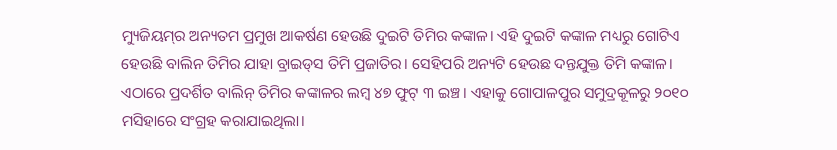ମ୍ୟୁଜିୟମ୍‌ର ଅନ୍ୟତମ ପ୍ରମୁଖ ଆକର୍ଷଣ ହେଉଛି ଦୁଇଟି ତିମିର କଙ୍କାଳ। ଏହି ଦୁଇଟି କଙ୍କାଳ ମଧ୍ୟରୁ ଗୋଟିଏ ହେଉଛି ବାଲିନ ତିମିର ଯାହା ବ୍ରାଇଡ୍‌ସ ତିମି ପ୍ରଜାତିର। ସେହିପରି ଅନ୍ୟଟି ହେଉଛ ଦନ୍ତଯୁକ୍ତ ତିମି କଙ୍କାଳ। ଏଠାରେ ପ୍ରଦର୍ଶିତ ବାଲିନ୍ ତିମିର କଙ୍କାଳର ଲମ୍ବ ୪୭ ଫୁଟ୍ ୩ ଇଞ୍ଚ। ଏହାକୁ ଗୋପାଳପୁର ସମୁଦ୍ରକୂଳରୁ ୨୦୧୦ ମସିହାରେ ସଂଗ୍ରହ କରାଯାଇଥିଲା।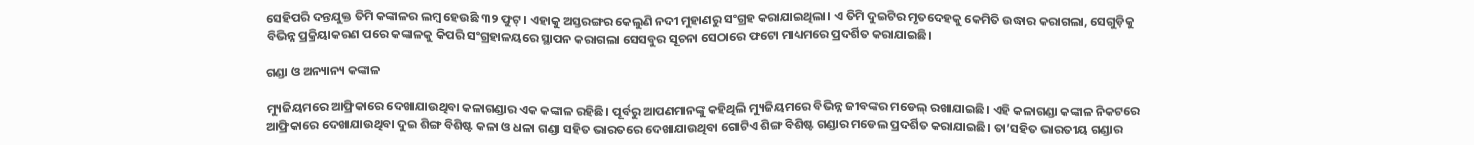ସେହିପରି ଦନ୍ତଯୁକ୍ତ ତିମି କଙ୍କାଳର ଲମ୍ବ ହେଉଛି ୩୨ ଫୁଟ୍। ଏହାକୁ ଅସ୍ତରଙ୍ଗର କେଲୁଣି ନଦୀ ମୁହାଣରୁ ସଂଗ୍ରହ କରାଯାଇଥିଲା। ଏ ତିମି ଦୁଇଟିର ମୃତଦେହକୁ କେମିତି ଉଦ୍ଧାର କରାଗଲା, ସେଗୁଡ଼ିକୁ ବିଭିନ୍ନ ପ୍ରକ୍ରିୟାକରଣ ପରେ କଙ୍କାଳକୁ କିପରି ସଂଗ୍ରହାଳୟରେ ସ୍ଥାପନ କରାଗଲା ସେସବୁର ସୂଚନା ସେଠାରେ ଫଟୋ ମାଧ୍ୟମରେ ପ୍ରଦର୍ଶିତ କରାଯାଇଛି।

ଗଣ୍ଡା ଓ ଅନ୍ୟାନ୍ୟ କଙ୍କାଳ

ମ୍ୟୁଜିୟମରେ ଆଫ୍ରିକାରେ ଦେଖାଯାଉଥିବା କଳାଗଣ୍ଡାର ଏକ କଙ୍କାଳ ରହିଛି। ପୂର୍ବରୁ ଆପଣମାନଙ୍କୁ କହିଥିଲି ମ୍ୟୁଜିୟମରେ ବିଭିନ୍ନ ଜୀବଙ୍କର ମଡେଲ୍ ରଖାଯାଇଛି। ଏହି କଳାଗଣ୍ଡା କଙ୍କାଳ ନିକଟରେ ଆଫ୍ରିକାରେ ଦେଖାଯାଉଥିବା ଦୁଇ ଶିଙ୍ଗ ବିଶିଷ୍ଟ କଳା ଓ ଧଳା ଗଣ୍ଡା ସହିତ ଭାରତରେ ଦେଖାଯାଉଥିବା ଗୋଟିଏ ଶିଙ୍ଗ ବିଶିଷ୍ଟ ଗଣ୍ଡାର ମଡେଲ ପ୍ରଦର୍ଶିତ କରାଯାଇଛି। ତା’ସହିତ ଭାରତୀୟ ଗଣ୍ଡାର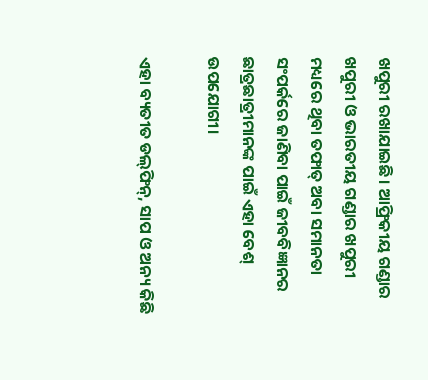ଖପୁରୀ ରଖାଯାଇଛି। ଆଫ୍ରିକୀୟ ଗଣ୍ଡାର ଖପୁରୀ ଓ ଭାରତୀୟ ଗଣ୍ଡାର ଖପୁରୀ ମଧ୍ୟରେ ଥିବା ତଫାତ୍ ଅବା ସମାନତା ସଂପର୍କରେ ଜାଣିବା ପାଇଁ ଜୀବବିଜ୍ଞାନର ଛାତ୍ରଛାତ୍ରୀମାନଙ୍କ ପାଇଁ ଏହା ବେଶ୍ ଉପଯୋଗୀ।

ଏହା ବ୍ୟତୀତ ଡଲ୍‌ଫିନ୍‌, ସାପ ଓ ଅନ୍ୟ କିଛି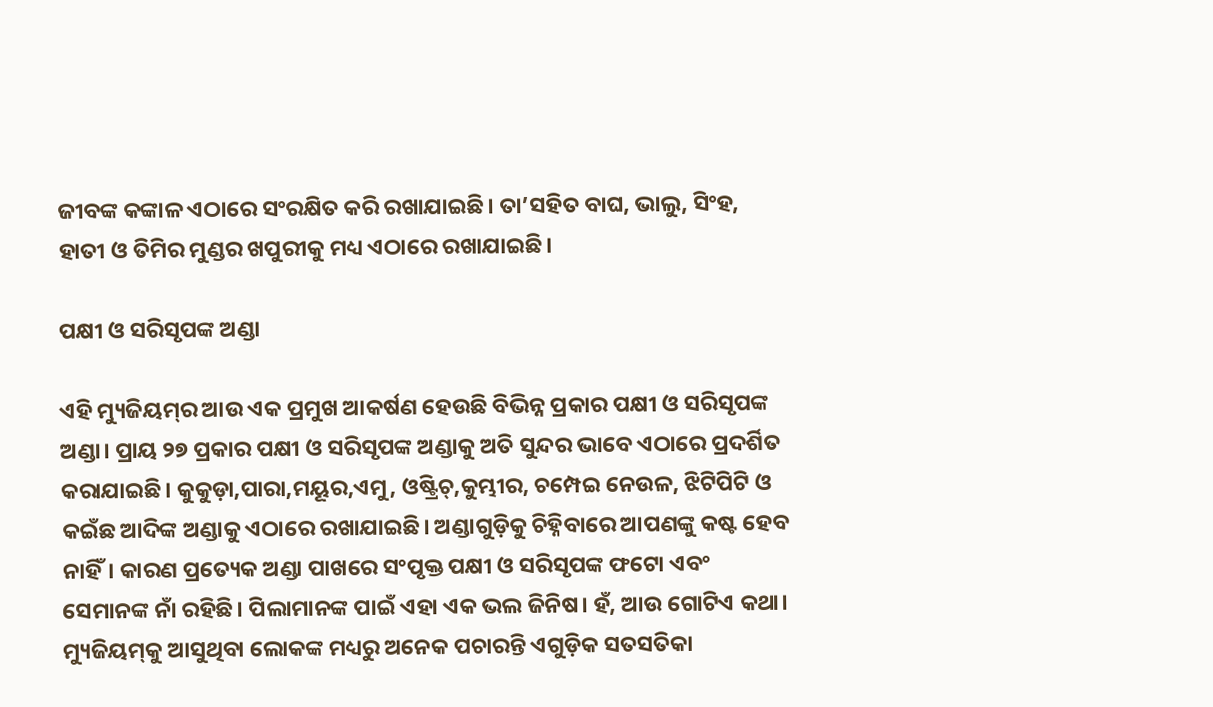ଜୀବଙ୍କ କଙ୍କାଳ ଏଠାରେ ସଂରକ୍ଷିତ କରି ରଖାଯାଇଛି। ତା’ସହିତ ବାଘ, ଭାଲୁ, ସିଂହ, ହାତୀ ଓ ତିମିର ମୁଣ୍ଡର ଖପୁରୀକୁ ମଧ୍ୟ ଏଠାରେ ରଖାଯାଇଛି।

ପକ୍ଷୀ ଓ ସରିସୃପଙ୍କ ଅଣ୍ଡା

ଏହି ମ୍ୟୁଜିୟମ୍‌ର ଆଉ ଏକ ପ୍ରମୁଖ ଆକର୍ଷଣ ହେଉଛି ବିଭିନ୍ନ ପ୍ରକାର ପକ୍ଷୀ ଓ ସରିସୃପଙ୍କ ଅଣ୍ଡା। ପ୍ରାୟ ୨୭ ପ୍ରକାର ପକ୍ଷୀ ଓ ସରିସୃପଙ୍କ ଅଣ୍ଡାକୁ ଅତି ସୁନ୍ଦର ଭାବେ ଏଠାରେ ପ୍ରଦର୍ଶିତ କରାଯାଇଛି। କୁକୁଡ଼ା,ପାରା,ମୟୂର,ଏମୁ, ଓଷ୍ଟ୍ରିଚ୍,କୁମ୍ଭୀର, ଚମ୍ପେଇ ନେଉଳ, ଝିଟିପିଟି ଓ କଇଁଛ ଆଦିଙ୍କ ଅଣ୍ଡାକୁ ଏଠାରେ ରଖାଯାଇଛି। ଅଣ୍ଡାଗୁଡ଼ିକୁ ଚିହ୍ନିବାରେ ଆପଣଙ୍କୁ କଷ୍ଟ ହେବ ନାହିଁ। କାରଣ ପ୍ରତ୍ୟେକ ଅଣ୍ଡା ପାଖରେ ସଂପୃକ୍ତ ପକ୍ଷୀ ଓ ସରିସୃପଙ୍କ ଫଟୋ ଏବଂ ସେମାନଙ୍କ ନାଁ ରହିଛି। ପିଲାମାନଙ୍କ ପାଇଁ ଏହା ଏକ ଭଲ ଜିନିଷ। ହଁ, ଆଉ ଗୋଟିଏ କଥା। ମ୍ୟୁଜିୟମ୍‌କୁ ଆସୁଥିବା ଲୋକଙ୍କ ମଧ୍ୟରୁ ଅନେକ ପଚାରନ୍ତି ଏଗୁଡ଼ିକ ସତସତିକା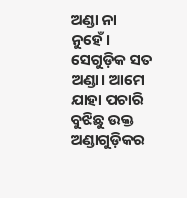ଅଣ୍ଡା ନା ନୁହେଁ। ସେଗୁଡ଼ିକ ସତ ଅଣ୍ଡା। ଆମେ ଯାହା ପଚାରି ବୁଝିଛୁ ଉକ୍ତ ଅଣ୍ଡାଗୁଡ଼ିକର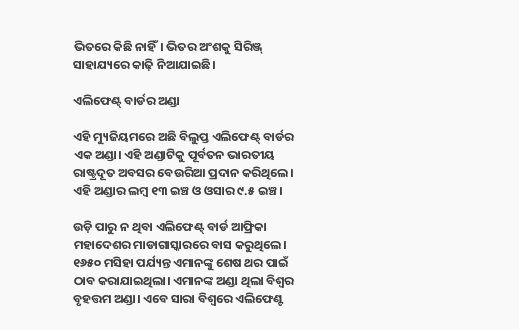ଭିତରେ କିଛି ନାହିଁ। ଭିତର ଅଂଶକୁ ସିରିଞ୍ଜ୍ ସାହାଯ୍ୟରେ କାଢ଼ି ନିଆଯାଇଛି।

ଏଲିଫେଣ୍ଟ୍‌ ବାର୍ଡର ଅଣ୍ଡା

ଏହି ମ୍ୟୁଜିୟମରେ ଅଛି ବିଲୁପ୍ତ ଏଲିଫେଣ୍ଟ୍ ବାର୍ଡର ଏକ ଅଣ୍ଡା। ଏହି ଅଣ୍ଡାଟିକୁ ପୂର୍ବତନ ଭାରତୀୟ ରାଷ୍ଟ୍ରଦୂତ ଅବସର ବେଉରିଆ ପ୍ରଦାନ କରିଥିଲେ। ଏହି ଅଣ୍ଡାର ଲମ୍ବ ୧୩ ଇଞ୍ଚ ଓ ଓସାର ୯.୫ ଇଞ୍ଚ।

ଉଡ଼ି ପାରୁ ନ ଥିବା ଏଲିଫେଣ୍ଟ୍ ବାର୍ଡ ଆଫ୍ରିକା ମହାଦେଶର ମାଡାଗାସ୍କାରରେ ବାସ କରୁଥିଲେ। ୧୬୫୦ ମସିହା ପର୍ଯ୍ୟନ୍ତ ଏମାନଙ୍କୁ ଶେଷ ଥର ପାଇଁ ଠାବ କରାଯାଇଥିଲା। ଏମାନଙ୍କ ଅଣ୍ଡା ଥିଲା ବିଶ୍ୱର ବୃହତ୍ତମ ଅଣ୍ଡା। ଏବେ ସାରା ବିଶ୍ୱରେ ଏଲିଫେଣ୍ଟ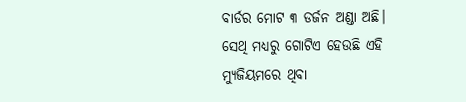ବାର୍ଡର ମୋଟ ୩ ଡର୍ଜନ ଅଣ୍ଡା ଅଛି। ସେଥି ମଧ୍ୟରୁ ଗୋଟିଏ ହେଉଛି ଏହି ମ୍ୟୁଜିୟମରେ ଥିବା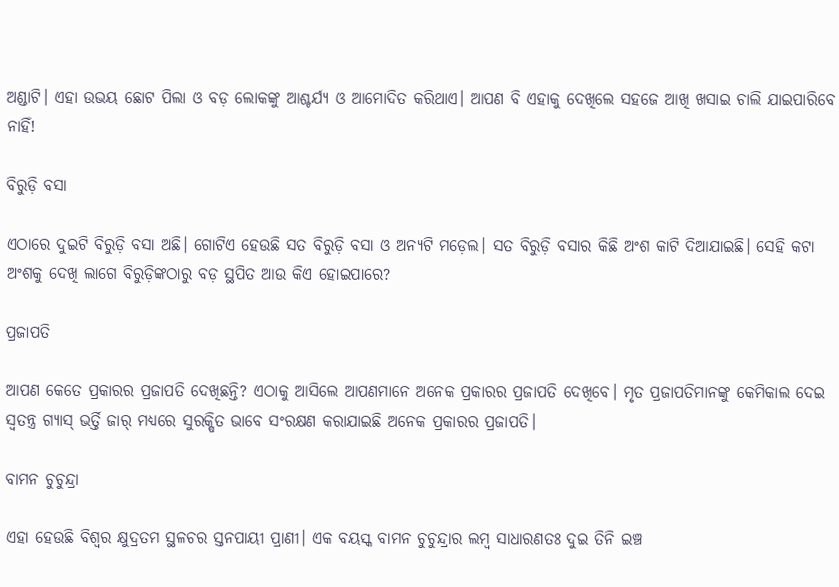ଅଣ୍ଡାଟି। ଏହା ଉଭୟ ଛୋଟ ପିଲା ଓ ବଡ଼ ଲୋକଙ୍କୁ ଆଶ୍ଚର୍ଯ୍ୟ ଓ ଆମୋଦିତ କରିଥାଏ। ଆପଣ ବି ଏହାକୁ ଦେଖିଲେ ସହଜେ ଆଖି ଖସାଇ ଚାଲି ଯାଇପାରିବେ ନାହିଁ!

ବିରୁଡ଼ି ବସା

ଏଠାରେ ଦୁଇଟି ବିରୁଡ଼ି ବସା ଅଛି। ଗୋଟିଏ ହେଉଛି ସତ ବିରୁଡ଼ି ବସା ଓ ଅନ୍ୟଟି ମଡ଼େଲ। ସତ ବିରୁଡ଼ି ବସାର କିଛି ଅଂଶ କାଟି ଦିଆଯାଇଛି। ସେହି କଟା ଅଂଶକୁ ଦେଖି ଲାଗେ ବିରୁଡ଼ିଙ୍କଠାରୁ ବଡ଼ ସ୍ଥପିତ ଆଉ କିଏ ହୋଇପାରେ?

ପ୍ରଜାପତି

ଆପଣ କେତେ ପ୍ରକାରର ପ୍ରଜାପତି ଦେଖିଛନ୍ତି? ଏଠାକୁ ଆସିଲେ ଆପଣମାନେ ଅନେକ ପ୍ରକାରର ପ୍ରଜାପତି ଦେଖିବେ। ମୃତ ପ୍ରଜାପତିମାନଙ୍କୁ କେମିକାଲ ଦେଇ ସ୍ୱତନ୍ତ୍ର ଗ୍ୟାସ୍ ଭର୍ତ୍ତି ଜାର୍ ମଧ୍ୟରେ ସୁରକ୍ଷିତ ଭାବେ ସଂରକ୍ଷଣ କରାଯାଇଛି ଅନେକ ପ୍ରକାରର ପ୍ରଜାପତି।

ବାମନ ଚୁଚୁନ୍ଦ୍ରା

ଏହା ହେଉଛି ବିଶ୍ୱର କ୍ଷୁଦ୍ରତମ ସ୍ଥଳଚର ସ୍ତନପାୟୀ ପ୍ରାଣୀ। ଏକ ବୟସ୍କ ବାମନ ଚୁଚୁନ୍ଦ୍ରାର ଲମ୍ବ ସାଧାରଣତଃ ଦୁଇ ତିନି ଇଞ୍ଚ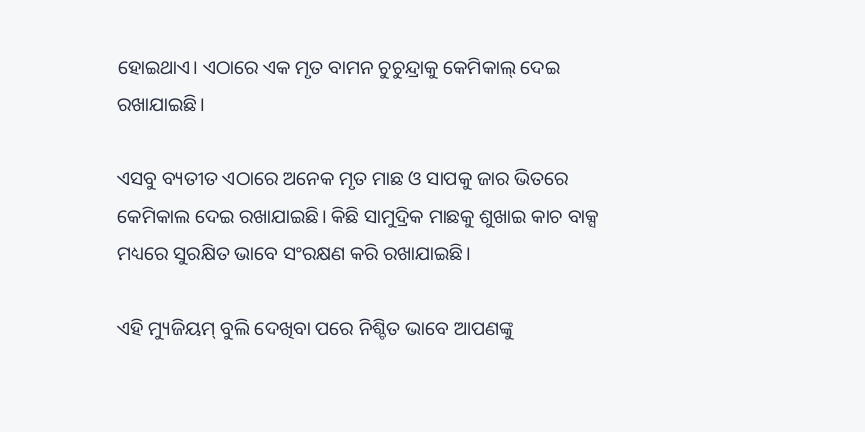ହୋଇଥାଏ। ଏଠାରେ ଏକ ମୃତ ବାମନ ଚୁଚୁନ୍ଦ୍ରାକୁ କେମିକାଲ୍ ଦେଇ ରଖାଯାଇଛି।

ଏସବୁ ବ୍ୟତୀତ ଏଠାରେ ଅନେକ ମୃତ ମାଛ ଓ ସାପକୁ ଜାର ଭିତରେ କେମିକାଲ ଦେଇ ରଖାଯାଇଛି। କିଛି ସାମୁଦ୍ରିକ ମାଛକୁ ଶୁଖାଇ କାଚ ବାକ୍ସ ମଧ୍ୟରେ ସୁରକ୍ଷିତ ଭାବେ ସଂରକ୍ଷଣ କରି ରଖାଯାଇଛି।

ଏହି ମ୍ୟୁଜିୟମ୍‌ ବୁଲି ଦେଖିବା ପରେ ନିଶ୍ଚିତ ଭାବେ ଆପଣଙ୍କୁ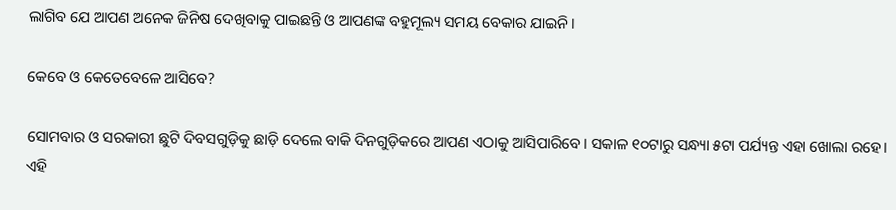ଲାଗିବ ଯେ ଆପଣ ଅନେକ ଜିନିଷ ଦେଖିବାକୁ ପାଇଛନ୍ତି ଓ ଆପଣଙ୍କ ବହୁମୂଲ୍ୟ ସମୟ ବେକାର ଯାଇନି।

କେବେ ଓ କେତେବେଳେ ଆସିବେ?

ସୋମବାର ଓ ସରକାରୀ ଛୁଟି ଦିବସଗୁଡ଼ିକୁ ଛାଡ଼ି ଦେଲେ ବାକି ଦିନଗୁଡ଼ିକରେ ଆପଣ ଏଠାକୁ ଆସିପାରିବେ। ସକାଳ ୧୦ଟାରୁ ସନ୍ଧ୍ୟା ୫ଟା ପର୍ଯ୍ୟନ୍ତ ଏହା ଖୋଲା ରହେ। ଏହି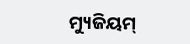ମ୍ୟୁଜିୟମ୍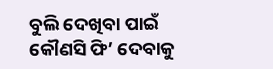ବୁଲି ଦେଖିବା ପାଇଁ କୌଣସି ଫି’ ଦେବାକୁ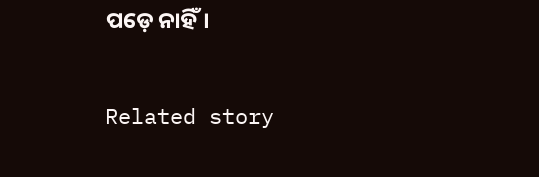ପଡ଼େ ନାହିଁ।

Related story